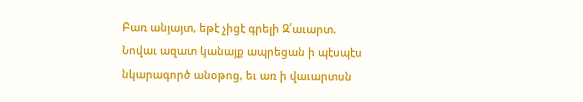Բառ անյայտ, եթէ չիցէ գրելի Զ՛աւարտ.
Նովաւ ազատ կանայք ապրեցան ի պէսպէս նկարագործ անօթոց, եւ առ ի վաւարտսն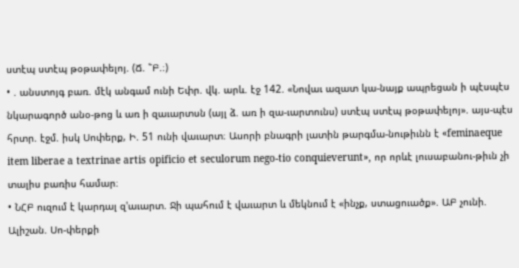ստէպ ստէպ թօթափելոյ. (Ճ. ՟Բ.։)
• . անստոյգ բառ. մէկ անգամ ունի Եփր. վկ. արև. էջ 142. «Նովաւ ազատ կա-նայք ապրեցան ի պէսպէս նկարագործ անօ-թոց և առ ի զաւարտսն (այլ ձ. առ ի զա-ւարտունս) ստէպ ստէպ թօթափելոյ». այս-պէս հրտր. էջմ. իսկ Սոփերք, Ի. 51 ունի վաւարտ։ Ասորի բնագրի լատին թարգմա-նութիւնն է «feminaeque item liberae a textrinae artis opificio et seculorum nego-tio conquieverunt», որ որևէ լուսաբանու-թիւն չի տալիս բառիս համար։
• ՆՀԲ ուզում է կարդալ զ'աւարտ. Ջի պահում է վաւարտ և մեկնում է «ինչք, ստացուածք». ԱԲ չունի. Ալիշան. Սո-փերքի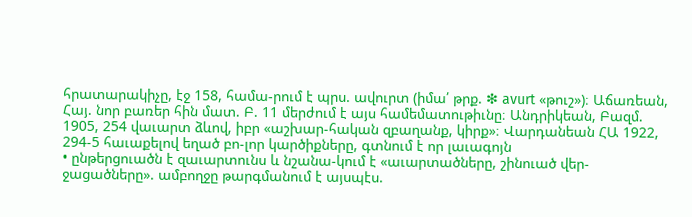հրատարակիչը, էջ 158, համա-րում է պրս. ավուրտ (իմա՛ թրք. ❇ avurt «թուշ»)։ Աճառեան, Հայ. նոր բառեր հին մատ. Բ. 11 մերժում է այս համեմատութիւնը։ Անդրիկեան, Բազմ. 1905, 254 վաւարտ ձևով, իբր «աշխար-հական զբաղանք, կիրք»։ Վարդանեան ՀԱ 1922, 294-5 հաւաքելով եղած բո-լոր կարծիքները, գտնում է որ լաւագոյն
• ընթերցուածն է զաւարտունս և նշանա-կում է «աւարտածները, շինուած վեր-ջացածները». ամբողջը թարգմանում է այսպէս.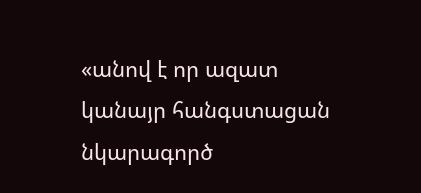«անով է որ ազատ կանայր հանգստացան նկարագործ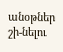անօթներ շի-նելու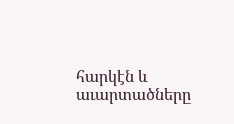հարկէն և աւարտածները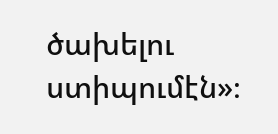ծախելու ստիպումէն»։